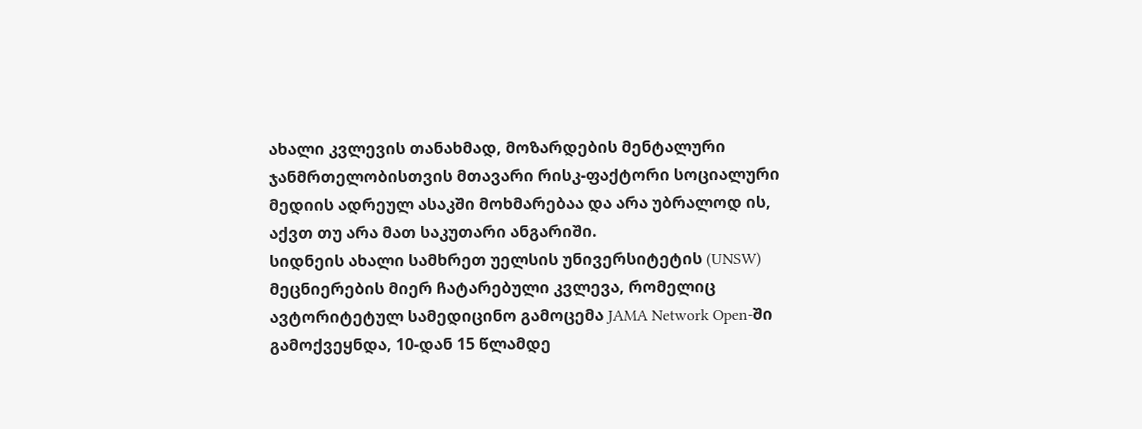ახალი კვლევის თანახმად, მოზარდების მენტალური ჯანმრთელობისთვის მთავარი რისკ-ფაქტორი სოციალური მედიის ადრეულ ასაკში მოხმარებაა და არა უბრალოდ ის, აქვთ თუ არა მათ საკუთარი ანგარიში.
სიდნეის ახალი სამხრეთ უელსის უნივერსიტეტის (UNSW) მეცნიერების მიერ ჩატარებული კვლევა, რომელიც ავტორიტეტულ სამედიცინო გამოცემა JAMA Network Open-ში გამოქვეყნდა, 10-დან 15 წლამდე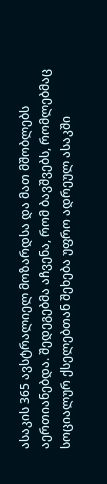ასაკის 365 ავსტრალიელ მოზარდსა და მათ მშობლებს აერთიანებდა. შედეგებმა აჩვენა, რომ ბავშვებს, რომლებმაც სოციალურ ქსელებთან შეხება უფრო ადრეულ ასაკში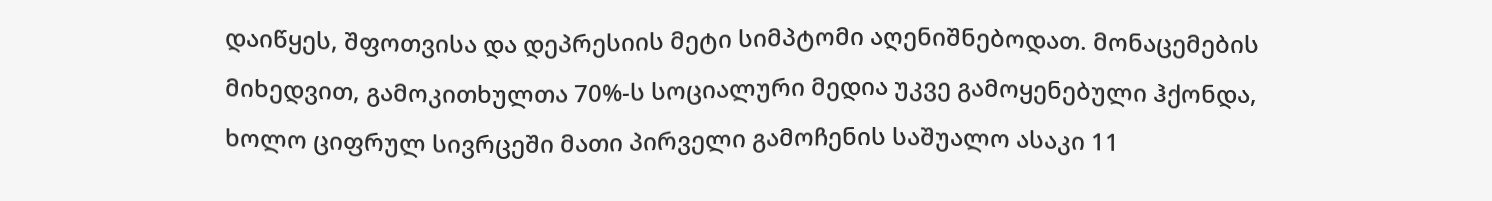დაიწყეს, შფოთვისა და დეპრესიის მეტი სიმპტომი აღენიშნებოდათ. მონაცემების მიხედვით, გამოკითხულთა 70%-ს სოციალური მედია უკვე გამოყენებული ჰქონდა, ხოლო ციფრულ სივრცეში მათი პირველი გამოჩენის საშუალო ასაკი 11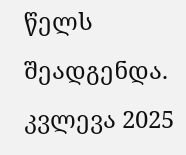წელს შეადგენდა.
კვლევა 2025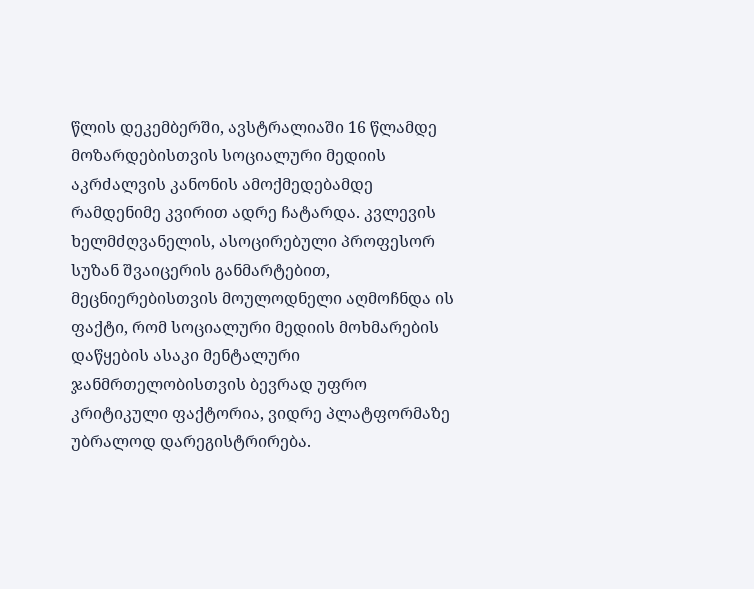წლის დეკემბერში, ავსტრალიაში 16 წლამდე მოზარდებისთვის სოციალური მედიის აკრძალვის კანონის ამოქმედებამდე რამდენიმე კვირით ადრე ჩატარდა. კვლევის ხელმძღვანელის, ასოცირებული პროფესორ სუზან შვაიცერის განმარტებით, მეცნიერებისთვის მოულოდნელი აღმოჩნდა ის ფაქტი, რომ სოციალური მედიის მოხმარების დაწყების ასაკი მენტალური ჯანმრთელობისთვის ბევრად უფრო კრიტიკული ფაქტორია, ვიდრე პლატფორმაზე უბრალოდ დარეგისტრირება.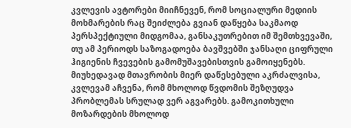კვლევის ავტორები მიიჩნევენ, რომ სოციალური მედიის მოხმარების რაც შეიძლება გვიან დაწყება საკმაოდ პერსპექტიული მიდგომაა, განსაკუთრებით იმ შემთხვევაში, თუ ამ პერიოდს საზოგადოება ბავშვებში ჯანსაღი ციფრული ჰიგიენის ჩვევების გამომუშავებისთვის გამოიყენებს.
მიუხედავად მთავრობის მიერ დაწესებული აკრძალვისა, კვლევამ აჩვენა, რომ მხოლოდ წვდომის შეზღუდვა პრობლემას სრულად ვერ აგვარებს. გამოკითხული მოზარდების მხოლოდ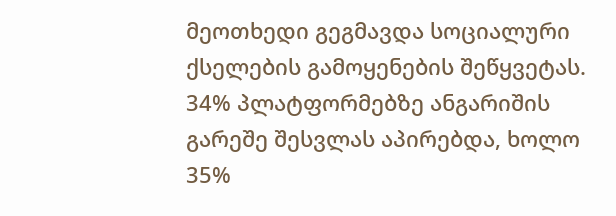მეოთხედი გეგმავდა სოციალური ქსელების გამოყენების შეწყვეტას. 34% პლატფორმებზე ანგარიშის გარეშე შესვლას აპირებდა, ხოლო 35%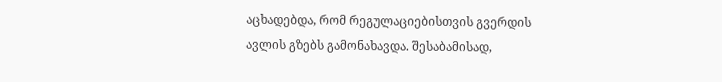აცხადებდა, რომ რეგულაციებისთვის გვერდის ავლის გზებს გამონახავდა. შესაბამისად,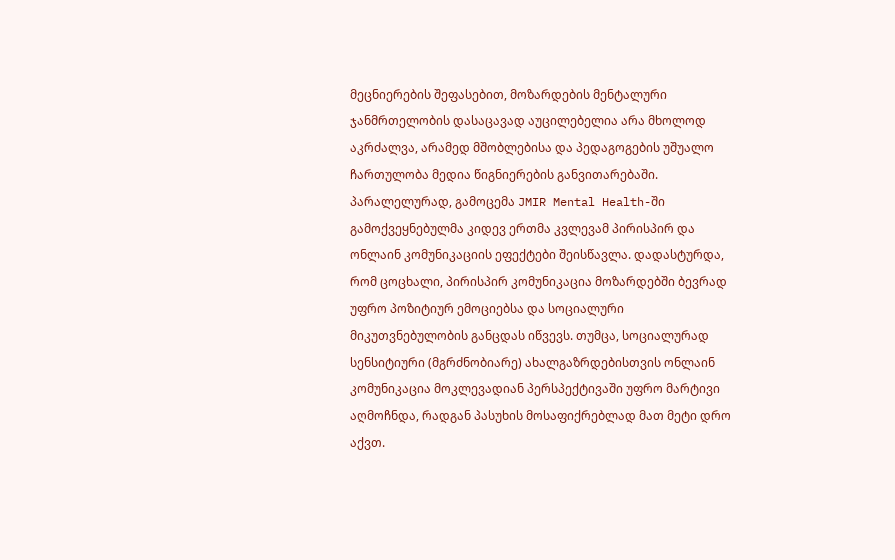მეცნიერების შეფასებით, მოზარდების მენტალური ჯანმრთელობის დასაცავად აუცილებელია არა მხოლოდ აკრძალვა, არამედ მშობლებისა და პედაგოგების უშუალო ჩართულობა მედია წიგნიერების განვითარებაში.
პარალელურად, გამოცემა JMIR Mental Health-ში გამოქვეყნებულმა კიდევ ერთმა კვლევამ პირისპირ და ონლაინ კომუნიკაციის ეფექტები შეისწავლა. დადასტურდა, რომ ცოცხალი, პირისპირ კომუნიკაცია მოზარდებში ბევრად უფრო პოზიტიურ ემოციებსა და სოციალური მიკუთვნებულობის განცდას იწვევს. თუმცა, სოციალურად სენსიტიური (მგრძნობიარე) ახალგაზრდებისთვის ონლაინ კომუნიკაცია მოკლევადიან პერსპექტივაში უფრო მარტივი აღმოჩნდა, რადგან პასუხის მოსაფიქრებლად მათ მეტი დრო აქვთ.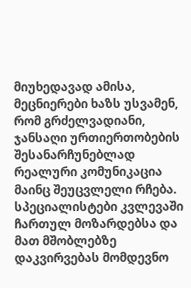მიუხედავად ამისა, მეცნიერები ხაზს უსვამენ, რომ გრძელვადიანი, ჯანსაღი ურთიერთობების შესანარჩუნებლად რეალური კომუნიკაცია მაინც შეუცვლელი რჩება.
სპეციალისტები კვლევაში ჩართულ მოზარდებსა და მათ მშობლებზე დაკვირვებას მომდევნო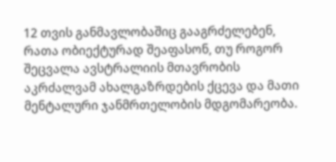12 თვის განმავლობაშიც გააგრძელებენ, რათა ობიექტურად შეაფასონ, თუ როგორ შეცვალა ავსტრალიის მთავრობის აკრძალვამ ახალგაზრდების ქცევა და მათი მენტალური ჯანმრთელობის მდგომარეობა.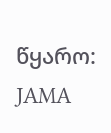წყარო: JAMA